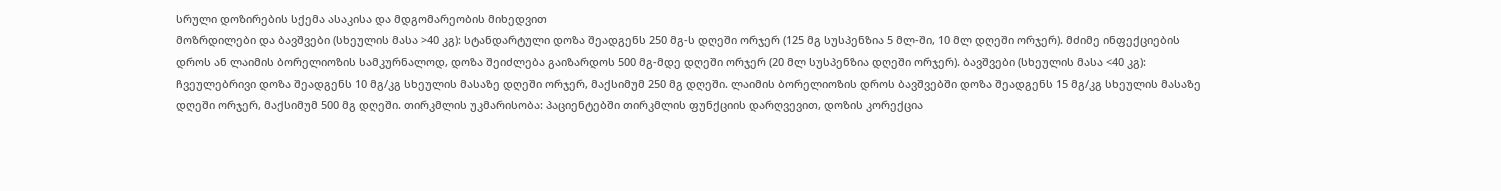სრული დოზირების სქემა ასაკისა და მდგომარეობის მიხედვით
მოზრდილები და ბავშვები (სხეულის მასა >40 კგ): სტანდარტული დოზა შეადგენს 250 მგ-ს დღეში ორჯერ (125 მგ სუსპენზია 5 მლ-ში, 10 მლ დღეში ორჯერ). მძიმე ინფექციების დროს ან ლაიმის ბორელიოზის სამკურნალოდ, დოზა შეიძლება გაიზარდოს 500 მგ-მდე დღეში ორჯერ (20 მლ სუსპენზია დღეში ორჯერ). ბავშვები (სხეულის მასა <40 კგ): ჩვეულებრივი დოზა შეადგენს 10 მგ/კგ სხეულის მასაზე დღეში ორჯერ, მაქსიმუმ 250 მგ დღეში. ლაიმის ბორელიოზის დროს ბავშვებში დოზა შეადგენს 15 მგ/კგ სხეულის მასაზე დღეში ორჯერ, მაქსიმუმ 500 მგ დღეში. თირკმლის უკმარისობა: პაციენტებში თირკმლის ფუნქციის დარღვევით, დოზის კორექცია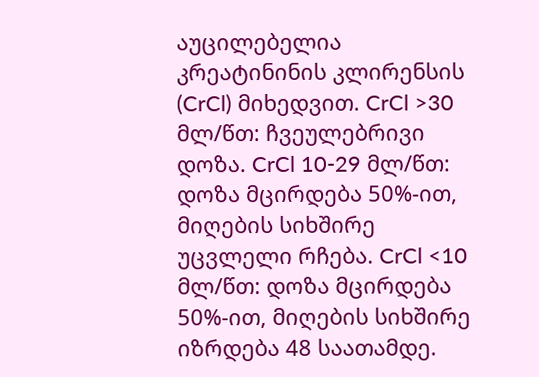აუცილებელია კრეატინინის კლირენსის (CrCl) მიხედვით. CrCl >30 მლ/წთ: ჩვეულებრივი დოზა. CrCl 10-29 მლ/წთ: დოზა მცირდება 50%-ით, მიღების სიხშირე უცვლელი რჩება. CrCl <10 მლ/წთ: დოზა მცირდება 50%-ით, მიღების სიხშირე იზრდება 48 საათამდე.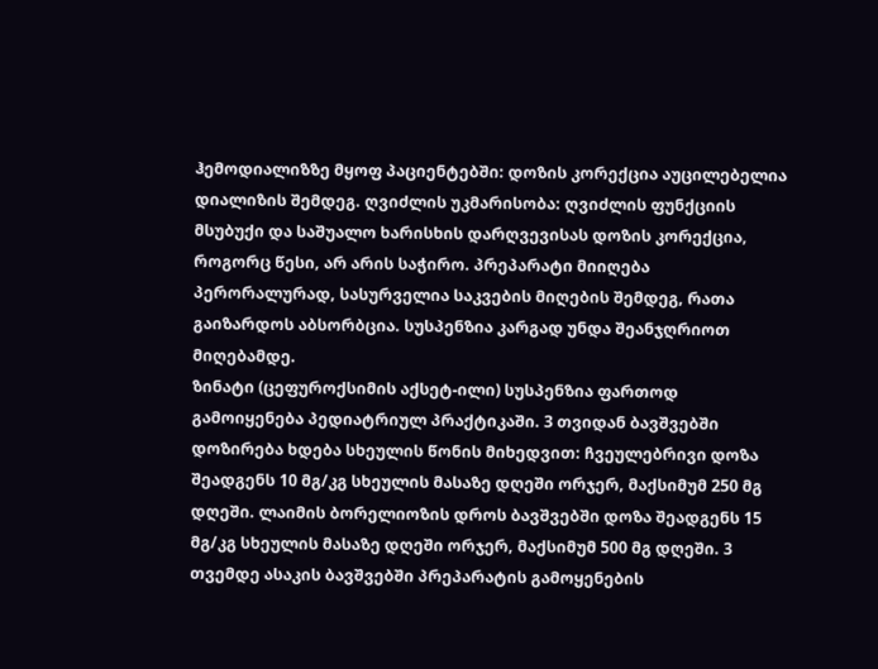ჰემოდიალიზზე მყოფ პაციენტებში: დოზის კორექცია აუცილებელია დიალიზის შემდეგ. ღვიძლის უკმარისობა: ღვიძლის ფუნქციის მსუბუქი და საშუალო ხარისხის დარღვევისას დოზის კორექცია, როგორც წესი, არ არის საჭირო. პრეპარატი მიიღება პერორალურად, სასურველია საკვების მიღების შემდეგ, რათა გაიზარდოს აბსორბცია. სუსპენზია კარგად უნდა შეანჯღრიოთ მიღებამდე.
ზინატი (ცეფუროქსიმის აქსეტ-ილი) სუსპენზია ფართოდ გამოიყენება პედიატრიულ პრაქტიკაში. 3 თვიდან ბავშვებში დოზირება ხდება სხეულის წონის მიხედვით: ჩვეულებრივი დოზა შეადგენს 10 მგ/კგ სხეულის მასაზე დღეში ორჯერ, მაქსიმუმ 250 მგ დღეში. ლაიმის ბორელიოზის დროს ბავშვებში დოზა შეადგენს 15 მგ/კგ სხეულის მასაზე დღეში ორჯერ, მაქსიმუმ 500 მგ დღეში. 3 თვემდე ასაკის ბავშვებში პრეპარატის გამოყენების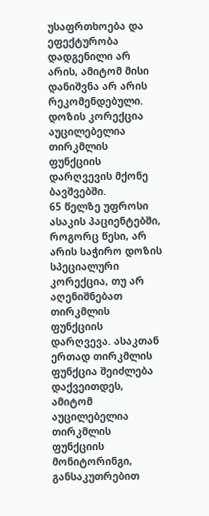უსაფრთხოება და ეფექტურობა დადგენილი არ არის, ამიტომ მისი დანიშვნა არ არის რეკომენდებული. დოზის კორექცია აუცილებელია თირკმლის ფუნქციის დარღვევის მქონე ბავშვებში.
65 წელზე უფროსი ასაკის პაციენტებში, როგორც წესი, არ არის საჭირო დოზის სპეციალური კორექცია, თუ არ აღენიშნებათ თირკმლის ფუნქციის დარღვევა. ასაკთან ერთად თირკმლის ფუნქცია შეიძლება დაქვეითდეს, ამიტომ აუცილებელია თირკმლის ფუნქციის მონიტორინგი, განსაკუთრებით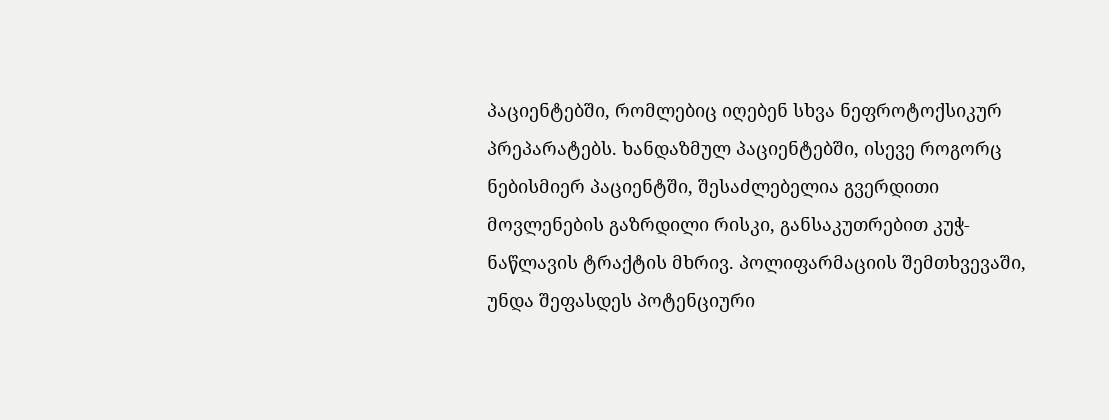პაციენტებში, რომლებიც იღებენ სხვა ნეფროტოქსიკურ პრეპარატებს. ხანდაზმულ პაციენტებში, ისევე როგორც ნებისმიერ პაციენტში, შესაძლებელია გვერდითი მოვლენების გაზრდილი რისკი, განსაკუთრებით კუჭ-ნაწლავის ტრაქტის მხრივ. პოლიფარმაციის შემთხვევაში, უნდა შეფასდეს პოტენციური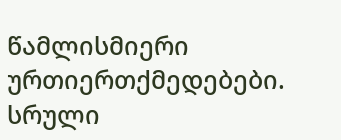წამლისმიერი ურთიერთქმედებები.
სრული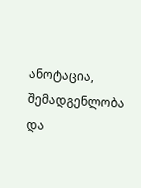ანოტაცია, შემადგენლობა და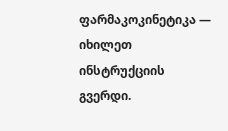ფარმაკოკინეტიკა — იხილეთ ინსტრუქციის გვერდი.